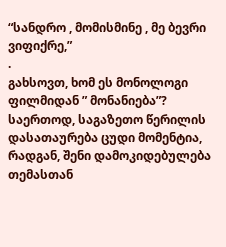“სანდრო , მომისმინე , მე ბევრი ვიფიქრე,”
.
გახსოვთ, ხომ ეს მონოლოგი ფილმიდან ” მონანიება”?
საერთოდ, საგაზეთო წერილის დასათაურება ცუდი მომენტია, რადგან, შენი დამოკიდებულება თემასთან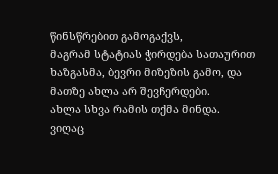წინსწრებით გამოგაქვს,
მაგრამ სტატიას ჭირდება სათაურით ხაზგასმა, ბევრი მიზეზის გამო, და მათზე ახლა არ შევჩერდები.
ახლა სხვა რამის თქმა მინდა.
ვიღაც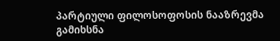პარტიული ფილოსოფოსის ნააზრევმა გამიხსნა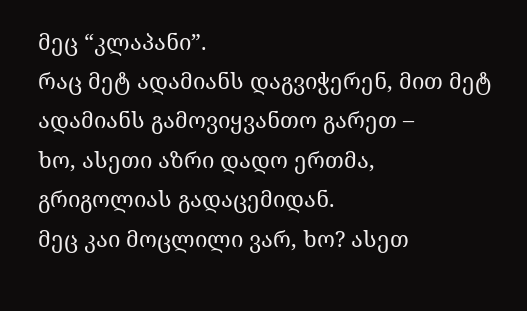მეც “კლაპანი”.
რაც მეტ ადამიანს დაგვიჭერენ, მით მეტ ადამიანს გამოვიყვანთო გარეთ –
ხო, ასეთი აზრი დადო ერთმა, გრიგოლიას გადაცემიდან.
მეც კაი მოცლილი ვარ, ხო? ასეთ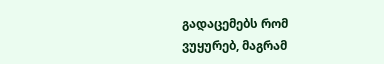გადაცემებს რომ ვუყურებ, მაგრამ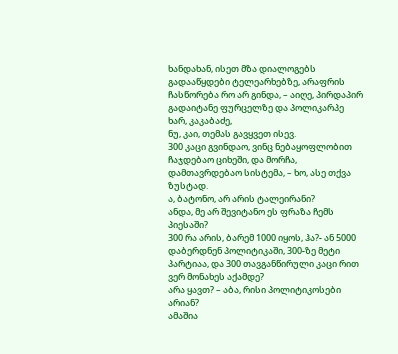ხანდახან, ისეთ მზა დიალოგებს გადააწყდები ტელეარხებზე, არაფრის ჩასწორება რო არ გინდა, – აიღე, პირდაპირ გადაიტანე ფურცელზე და პოლიკარპე ხარ, კაკაბაძე,
ნუ, კაი, თემას გავყვეთ ისევ.
300 კაცი გვინდაო, ვინც ნებაყოფლობით ჩაჯდებაო ციხეში, და მორჩა, დამთავრდებაო სისტემა, – ხო, ასე თქვა ზუსტად.
ა, ბატონო, არ არის ტალეირანი?
ანდა, მე არ შევიტანო ეს ფრაზა ჩემს პიესაში?
300 რა არის, ბარემ 1000 იყოს, ჰა?- ან 5000
დაბერდნენ პოლიტიკაში, 300-ზე მეტი პარტიაა, და 300 თავგანწირული კაცი რით ვერ მონახეს აქამდე?
არა ყავთ? – აბა, რისი პოლიტიკოსები არიან?
ამაშია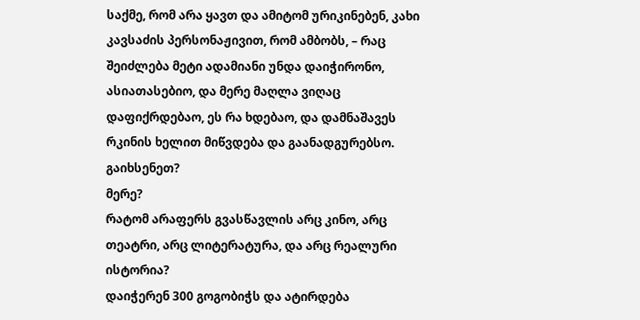საქმე, რომ არა ყავთ და ამიტომ ურიკინებენ, კახი კავსაძის პერსონაჟივით, რომ ამბობს, – რაც შეიძლება მეტი ადამიანი უნდა დაიჭირონო, ასიათასებიო, და მერე მაღლა ვიღაც დაფიქრდებაო, ეს რა ხდებაო, და დამნაშავეს რკინის ხელით მიწვდება და გაანადგურებსო.
გაიხსენეთ?
მერე?
რატომ არაფერს გვასწავლის არც კინო, არც თეატრი, არც ლიტერატურა, და არც რეალური ისტორია?
დაიჭერენ 300 გოგობიჭს და ატირდება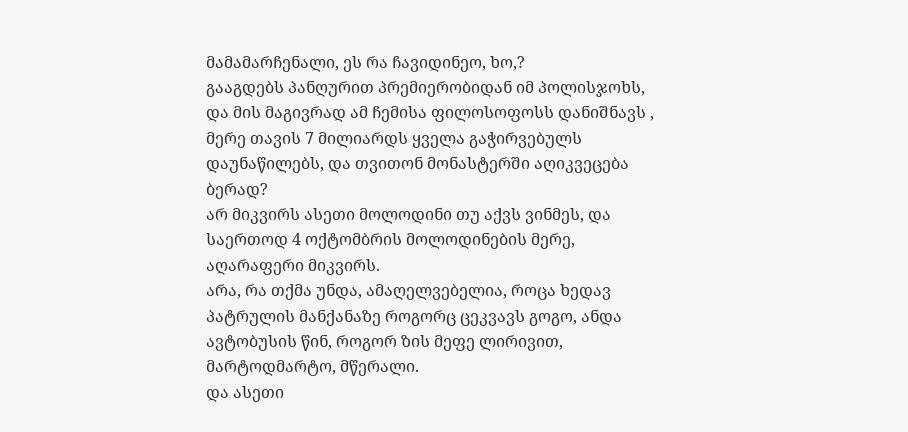მამამარჩენალი, ეს რა ჩავიდინეო, ხო,?
გააგდებს პანღურით პრემიერობიდან იმ პოლისჯოხს, და მის მაგივრად ამ ჩემისა ფილოსოფოსს დანიშნავს , მერე თავის 7 მილიარდს ყველა გაჭირვებულს დაუნაწილებს, და თვითონ მონასტერში აღიკვეცება ბერად?
არ მიკვირს ასეთი მოლოდინი თუ აქვს ვინმეს, და საერთოდ 4 ოქტომბრის მოლოდინების მერე, აღარაფერი მიკვირს.
არა, რა თქმა უნდა, ამაღელვებელია, როცა ხედავ პატრულის მანქანაზე როგორც ცეკვავს გოგო, ანდა ავტობუსის წინ, როგორ ზის მეფე ლირივით, მარტოდმარტო, მწერალი.
და ასეთი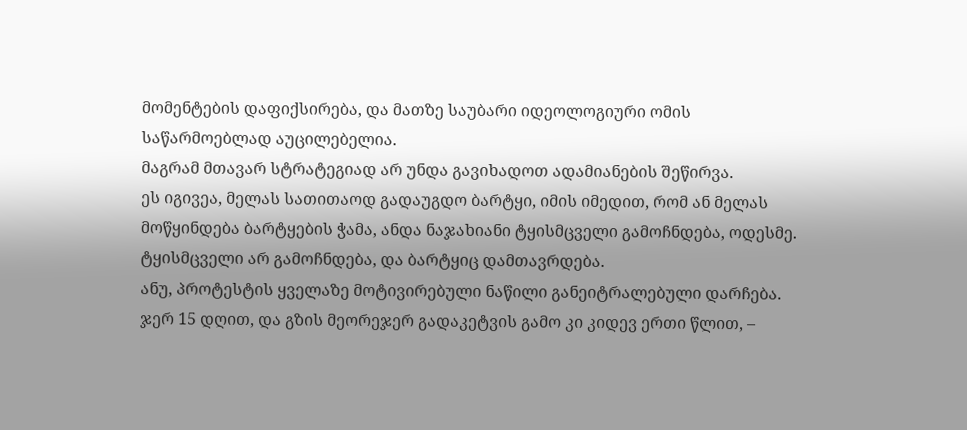მომენტების დაფიქსირება, და მათზე საუბარი იდეოლოგიური ომის საწარმოებლად აუცილებელია.
მაგრამ მთავარ სტრატეგიად არ უნდა გავიხადოთ ადამიანების შეწირვა.
ეს იგივეა, მელას სათითაოდ გადაუგდო ბარტყი, იმის იმედით, რომ ან მელას მოწყინდება ბარტყების ჭამა, ანდა ნაჯახიანი ტყისმცველი გამოჩნდება, ოდესმე.
ტყისმცველი არ გამოჩნდება, და ბარტყიც დამთავრდება.
ანუ, პროტესტის ყველაზე მოტივირებული ნაწილი განეიტრალებული დარჩება.
ჯერ 15 დღით, და გზის მეორეჯერ გადაკეტვის გამო კი კიდევ ერთი წლით, –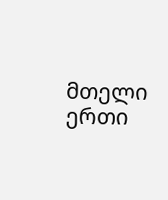მთელი ერთი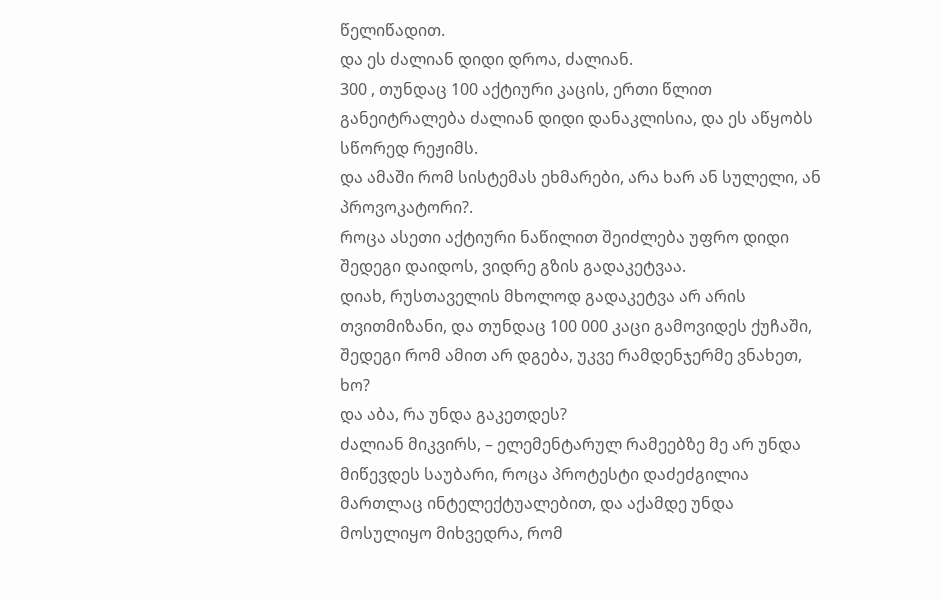წელიწადით.
და ეს ძალიან დიდი დროა, ძალიან.
300 , თუნდაც 100 აქტიური კაცის, ერთი წლით განეიტრალება ძალიან დიდი დანაკლისია, და ეს აწყობს სწორედ რეჟიმს.
და ამაში რომ სისტემას ეხმარები, არა ხარ ან სულელი, ან პროვოკატორი?.
როცა ასეთი აქტიური ნაწილით შეიძლება უფრო დიდი შედეგი დაიდოს, ვიდრე გზის გადაკეტვაა.
დიახ, რუსთაველის მხოლოდ გადაკეტვა არ არის თვითმიზანი, და თუნდაც 100 000 კაცი გამოვიდეს ქუჩაში, შედეგი რომ ამით არ დგება, უკვე რამდენჯერმე ვნახეთ, ხო?
და აბა, რა უნდა გაკეთდეს?
ძალიან მიკვირს, – ელემენტარულ რამეებზე მე არ უნდა მიწევდეს საუბარი, როცა პროტესტი დაძეძგილია მართლაც ინტელექტუალებით, და აქამდე უნდა მოსულიყო მიხვედრა, რომ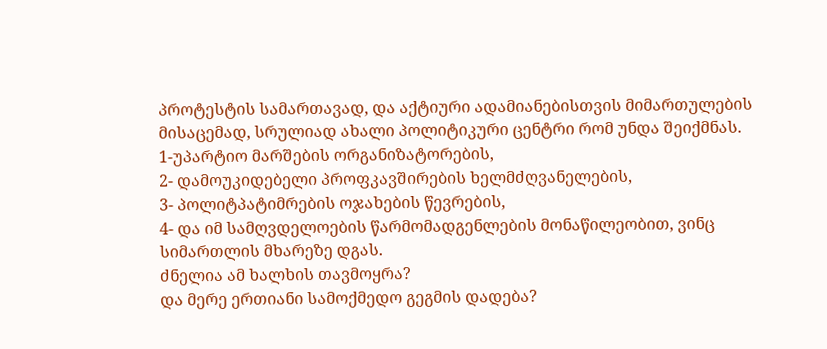პროტესტის სამართავად, და აქტიური ადამიანებისთვის მიმართულების მისაცემად, სრულიად ახალი პოლიტიკური ცენტრი რომ უნდა შეიქმნას.
1-უპარტიო მარშების ორგანიზატორების,
2- დამოუკიდებელი პროფკავშირების ხელმძღვანელების,
3- პოლიტპატიმრების ოჯახების წევრების,
4- და იმ სამღვდელოების წარმომადგენლების მონაწილეობით, ვინც სიმართლის მხარეზე დგას.
ძნელია ამ ხალხის თავმოყრა?
და მერე ერთიანი სამოქმედო გეგმის დადება?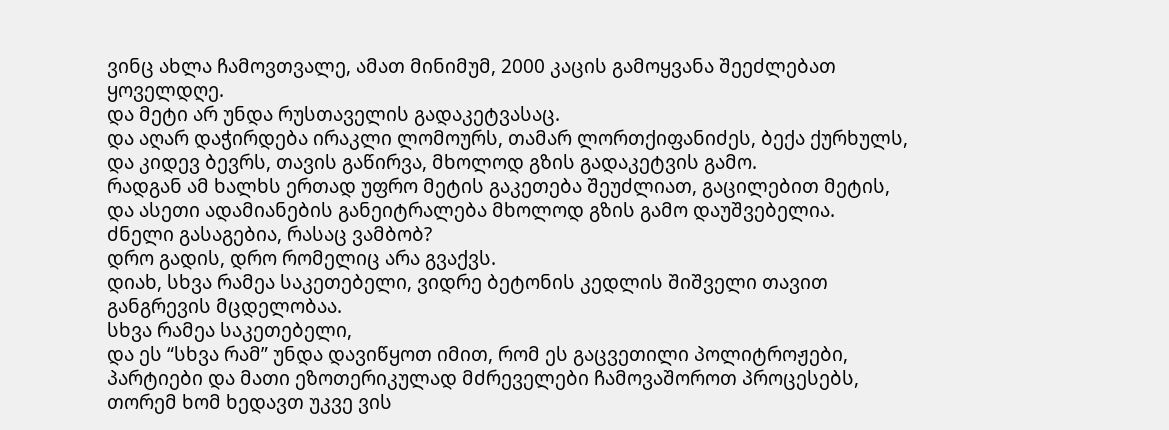ვინც ახლა ჩამოვთვალე, ამათ მინიმუმ, 2000 კაცის გამოყვანა შეეძლებათ ყოველდღე.
და მეტი არ უნდა რუსთაველის გადაკეტვასაც.
და აღარ დაჭირდება ირაკლი ლომოურს, თამარ ლორთქიფანიძეს, ბექა ქურხულს, და კიდევ ბევრს, თავის გაწირვა, მხოლოდ გზის გადაკეტვის გამო.
რადგან ამ ხალხს ერთად უფრო მეტის გაკეთება შეუძლიათ, გაცილებით მეტის, და ასეთი ადამიანების განეიტრალება მხოლოდ გზის გამო დაუშვებელია.
ძნელი გასაგებია, რასაც ვამბობ?
დრო გადის, დრო რომელიც არა გვაქვს.
დიახ, სხვა რამეა საკეთებელი, ვიდრე ბეტონის კედლის შიშველი თავით განგრევის მცდელობაა.
სხვა რამეა საკეთებელი,
და ეს “სხვა რამ” უნდა დავიწყოთ იმით, რომ ეს გაცვეთილი პოლიტროჟები, პარტიები და მათი ეზოთერიკულად მძრეველები ჩამოვაშოროთ პროცესებს, თორემ ხომ ხედავთ უკვე ვის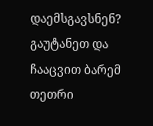დაემსგავსნენ?
გაუტანეთ და ჩააცვით ბარემ თეთრი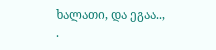ხალათი, და ეგაა..,
.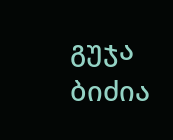გუჯა ბიძია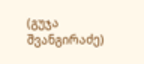(გუჯა შვანგირაძე)